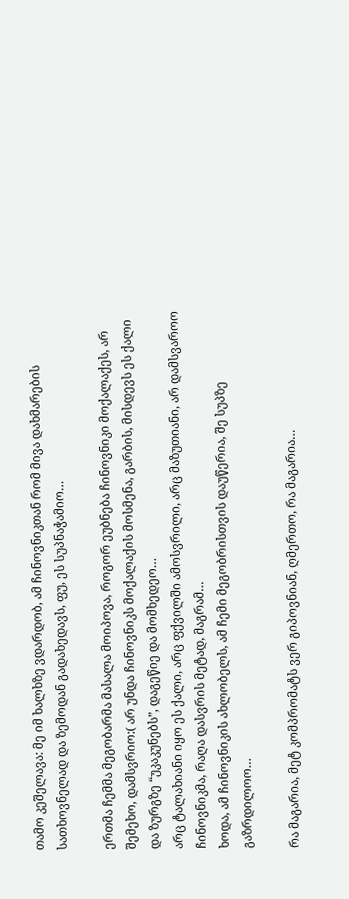თამო კეშელავა: მე იმ ხალხზე ვდარდობ, ამ ჩინოვნიკთან რომ მივა დახმარების სათხოვნელად და ზემოდან გადახედავს, ფუ, ეს სუპნაჭამიო…

ერთმა ჩემმა მეგობარმა მასალა მოიპოვა, როგორ ეუბნება ჩინოვნიკი მოქალაქეს, არ შემეხო, დამსვრიო:( არ უნდა ჩინოვნიკს მოქალაქის მოსმენა, გარბის, მისდევს ეს ქალი და ზურგზე “უკაკუნებს”, დაგეწიე და მომხედეო…
არც ტალახიანი იყო ეს ქალი, არც ფქვილში ამოსვრილი, არც მაზუთიანი, არ დამსვაროო ჩინოვნიკმა, რაღა დასვრის მეტად, მაგრამ…
ხოდა, ამ ჩინოვნიკის ახლობელს, ამ ჩემი მეგობრისთვის დაუწერია, შე სუპზე გაზრდილოო…

რა მაგარია, მეტ კომპრომატს ვერ გიპოვნიან, ღმერთო, რა მაგარია…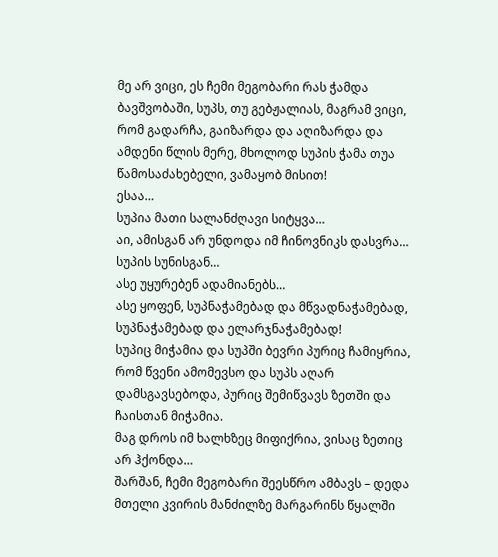მე არ ვიცი, ეს ჩემი მეგობარი რას ჭამდა ბავშვობაში, სუპს, თუ გებჟალიას, მაგრამ ვიცი, რომ გადარჩა, გაიზარდა და აღიზარდა და ამდენი წლის მერე, მხოლოდ სუპის ჭამა თუა წამოსაძახებელი, ვამაყობ მისით!
ესაა…
სუპია მათი სალანძღავი სიტყვა…
აი, ამისგან არ უნდოდა იმ ჩინოვნიკს დასვრა…
სუპის სუნისგან…
ასე უყურებენ ადამიანებს…
ასე ყოფენ, სუპნაჭამებად და მწვადნაჭამებად, სუპნაჭამებად და ელარჯნაჭამებად!
სუპიც მიჭამია და სუპში ბევრი პურიც ჩამიყრია, რომ წვენი ამომევსო და სუპს აღარ დამსგავსებოდა, პურიც შემიწვავს ზეთში და ჩაისთან მიჭამია.
მაგ დროს იმ ხალხზეც მიფიქრია, ვისაც ზეთიც არ ჰქონდა…
შარშან, ჩემი მეგობარი შეესწრო ამბავს – დედა მთელი კვირის მანძილზე მარგარინს წყალში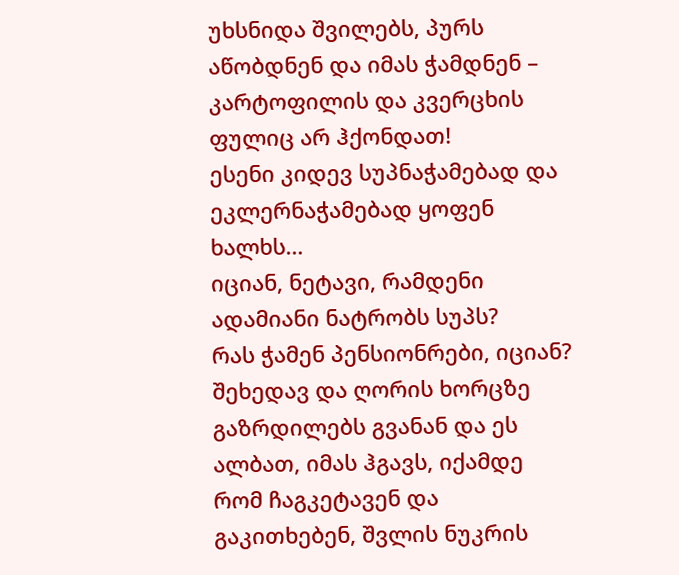უხსნიდა შვილებს, პურს აწობდნენ და იმას ჭამდნენ – კარტოფილის და კვერცხის ფულიც არ ჰქონდათ!
ესენი კიდევ სუპნაჭამებად და ეკლერნაჭამებად ყოფენ ხალხს…
იციან, ნეტავი, რამდენი ადამიანი ნატრობს სუპს?
რას ჭამენ პენსიონრები, იციან?
შეხედავ და ღორის ხორცზე გაზრდილებს გვანან და ეს ალბათ, იმას ჰგავს, იქამდე რომ ჩაგკეტავენ და გაკითხებენ, შვლის ნუკრის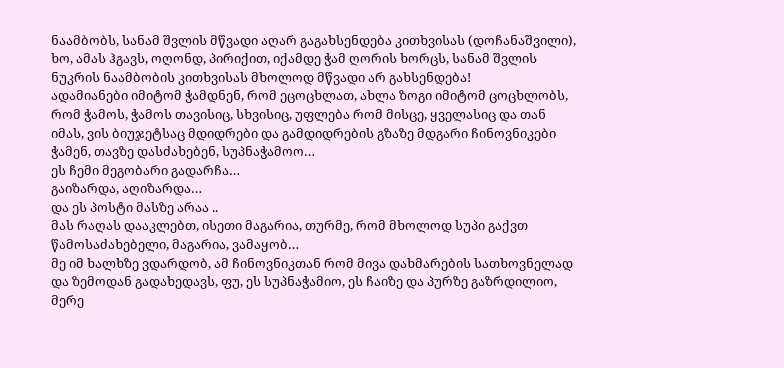ნაამბობს, სანამ შვლის მწვადი აღარ გაგახსენდება კითხვისას (დოჩანაშვილი), ხო, ამას ჰგავს, ოღონდ, პირიქით, იქამდე ჭამ ღორის ხორცს, სანამ შვლის ნუკრის ნაამბობის კითხვისას მხოლოდ მწვადი არ გახსენდება!
ადამიანები იმიტომ ჭამდნენ, რომ ეცოცხლათ, ახლა ზოგი იმიტომ ცოცხლობს, რომ ჭამოს, ჭამოს თავისიც, სხვისიც, უფლება რომ მისცე, ყველასიც და თან იმას, ვის ბიუჯეტსაც მდიდრები და გამდიდრების გზაზე მდგარი ჩინოვნიკები ჭამენ, თავზე დასძახებენ, სუპნაჭამოო…
ეს ჩემი მეგობარი გადარჩა…
გაიზარდა, აღიზარდა…
და ეს პოსტი მასზე არაა ..
მას რაღას დააკლებთ, ისეთი მაგარია, თურმე, რომ მხოლოდ სუპი გაქვთ წამოსაძახებელი, მაგარია, ვამაყობ…
მე იმ ხალხზე ვდარდობ, ამ ჩინოვნიკთან რომ მივა დახმარების სათხოვნელად და ზემოდან გადახედავს, ფუ, ეს სუპნაჭამიო, ეს ჩაიზე და პურზე გაზრდილიო, მერე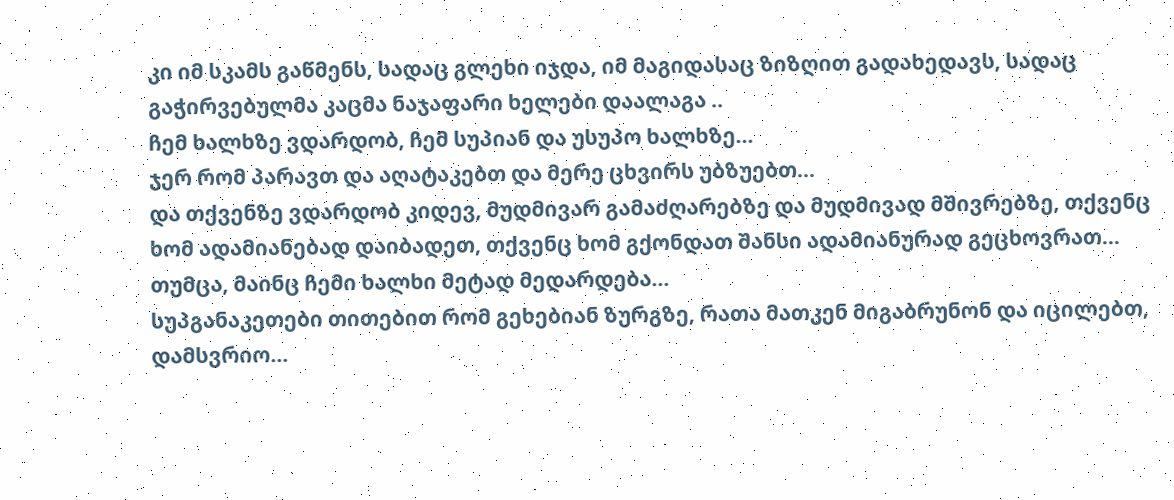კი იმ სკამს გაწმენს, სადაც გლეხი იჯდა, იმ მაგიდასაც ზიზღით გადახედავს, სადაც გაჭირვებულმა კაცმა ნაჯაფარი ხელები დაალაგა ..
ჩემ ხალხზე ვდარდობ, ჩემ სუპიან და უსუპო ხალხზე…
ჯერ რომ პარავთ და აღატაკებთ და მერე ცხვირს უბზუებთ…
და თქვენზე ვდარდობ კიდევ, მუდმივარ გამაძღარებზე და მუდმივად მშივრებზე, თქვენც ხომ ადამიანებად დაიბადეთ, თქვენც ხომ გქონდათ შანსი ადამიანურად გეცხოვრათ…
თუმცა, მაინც ჩემი ხალხი მეტად მედარდება…
სუპგანაკეთები თითებით რომ გეხებიან ზურგზე, რათა მათკენ მიგაბრუნონ და იცილებთ, დამსვრიო…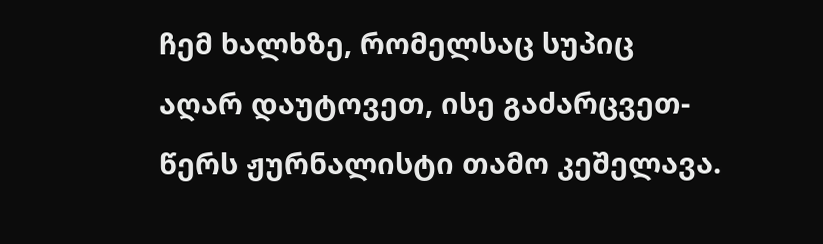ჩემ ხალხზე, რომელსაც სუპიც აღარ დაუტოვეთ, ისე გაძარცვეთ-წერს ჟურნალისტი თამო კეშელავა.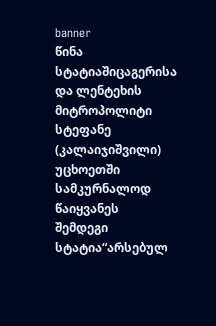banner
წინა სტატიაშიცაგერისა და ლენტეხის მიტროპოლიტი სტეფანე (კალაიჯიშვილი) უცხოეთში სამკურნალოდ წაიყვანეს
შემდეგი სტატია“არსებულ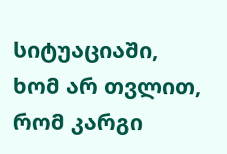სიტუაციაში, ხომ არ თვლით, რომ კარგი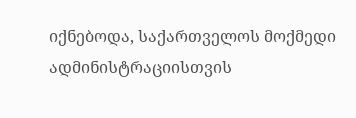იქნებოდა, საქართველოს მოქმედი ადმინისტრაციისთვის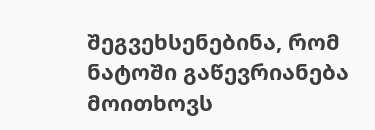შეგვეხსენებინა, რომ ნატოში გაწევრიანება მოითხოვს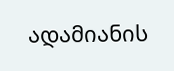ადამიანის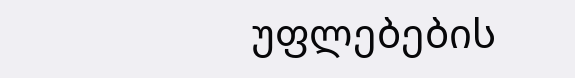უფლებების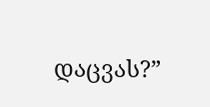დაცვას?”